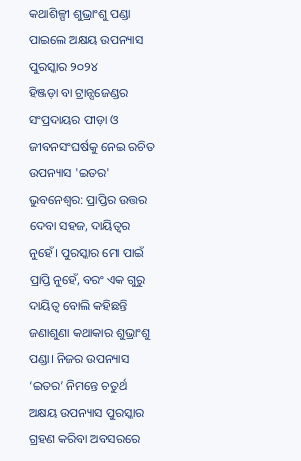କଥାଶିଳ୍ପୀ ଶୁଭ୍ରାଂଶୁ ପଣ୍ଡା ପାଇଲେ ଅକ୍ଷୟ ଉପନ୍ୟାସ ପୁରସ୍କାର ୨୦୨୪
ହିଞ୍ଜଡ଼ା ବା ଟ୍ରାନ୍ସଜେଣ୍ଡର ସଂପ୍ରଦାୟର ପୀଡ଼ା ଓ ଜୀବନସଂଘର୍ଷକୁ ନେଇ ରଚିତ ଉପନ୍ୟାସ 'ଇତର'
ଭୁବନେଶ୍ବର: ପ୍ରାପ୍ତିର ଉତ୍ତର ଦେବା ସହଜ, ଦାୟିତ୍ବର ନୁହେଁ। ପୁରସ୍କାର ମୋ ପାଇଁ ପ୍ରାପ୍ତି ନୁହେଁ, ବରଂ ଏକ ଗୁରୁ ଦାୟିତ୍ବ ବୋଲି କହିଛନ୍ତି ଜଣାଶୁଣା କଥାକାର ଶୁଭ୍ରାଂଶୁ ପଣ୍ଡା। ନିଜର ଉପନ୍ୟାସ ‘ଇତର’ ନିମନ୍ତେ ଚତୁର୍ଥ ଅକ୍ଷୟ ଉପନ୍ୟାସ ପୁରସ୍କାର ଗ୍ରହଣ କରିବା ଅବସରରେ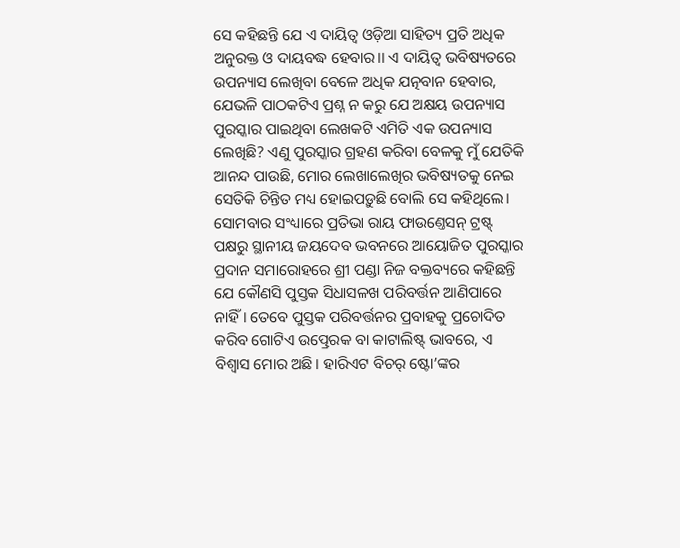ସେ କହିଛନ୍ତି ଯେ ଏ ଦାୟିତ୍ବ ଓଡ଼ିଆ ସାହିତ୍ୟ ପ୍ରତି ଅଧିକ ଅନୁରକ୍ତ ଓ ଦାୟବଦ୍ଧ ହେବାର।। ଏ ଦାୟିତ୍ବ ଭବିଷ୍ୟତରେ ଉପନ୍ୟାସ ଲେଖିବା ବେଳେ ଅଧିକ ଯତ୍ନବାନ ହେବାର, ଯେଭଳି ପାଠକଟିଏ ପ୍ରଶ୍ନ ନ କରୁ ଯେ ଅକ୍ଷୟ ଉପନ୍ୟାସ ପୁରସ୍କାର ପାଇଥିବା ଲେଖକଟି ଏମିତି ଏକ ଉପନ୍ୟାସ ଲେଖିଛି? ଏଣୁ ପୁରସ୍କାର ଗ୍ରହଣ କରିବା ବେଳକୁ ମୁଁ ଯେତିକି ଆନନ୍ଦ ପାଉଛି, ମୋର ଲେଖାଲେଖିର ଭବିଷ୍ୟତକୁ ନେଇ ସେତିକି ଚିନ୍ତିତ ମଧ୍ୟ ହୋଇପଡ଼ୁଛି ବୋଲି ସେ କହିଥିଲେ।
ସୋମବାର ସଂଧ୍ୟାରେ ପ୍ରତିଭା ରାୟ ଫାଉଣ୍ତେସନ୍ ଟ୍ରଷ୍ଟ୍ ପକ୍ଷରୁ ସ୍ଥାନୀୟ ଜୟଦେବ ଭବନରେ ଆୟୋଜିତ ପୁରସ୍କାର ପ୍ରଦାନ ସମାରୋହରେ ଶ୍ରୀ ପଣ୍ଡା ନିଜ ବକ୍ତବ୍ୟରେ କହିଛନ୍ତି ଯେ କୌଣସି ପୁସ୍ତକ ସିଧାସଳଖ ପରିବର୍ତ୍ତନ ଆଣିପାରେ ନାହିଁ। ତେବେ ପୁସ୍ତକ ପରିବର୍ତ୍ତନର ପ୍ରବାହକୁ ପ୍ରଚୋଦିତ କରିବ ଗୋଟିଏ ଉତ୍ପ୍ରେରକ ବା କାଟାଲିଷ୍ଟ୍ ଭାବରେ, ଏ ବିଶ୍ବାସ ମୋର ଅଛି। ହାରିଏଟ ବିଚର୍ ଷ୍ଟୋ’ଙ୍କର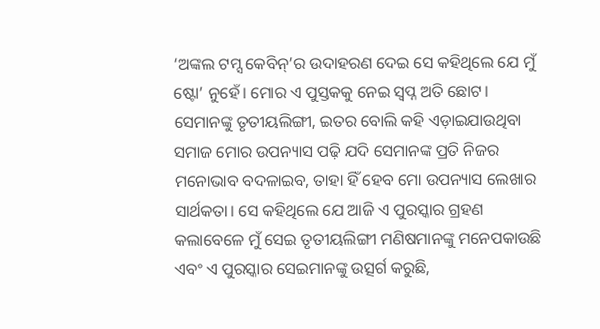‘ଅଙ୍କଲ ଟମ୍ସ କେବିନ୍’ର ଉଦାହରଣ ଦେଇ ସେ କହିଥିଲେ ଯେ ମୁଁ ଷ୍ଟୋ’ ନୁହେଁ। ମୋର ଏ ପୁସ୍ତକକୁ ନେଇ ସ୍ବପ୍ନ ଅତି ଛୋଟ। ସେମାନଙ୍କୁ ତୃତୀୟଲିଙ୍ଗୀ, ଇତର ବୋଲି କହି ଏଡ଼ାଇଯାଉଥିବା ସମାଜ ମୋର ଉପନ୍ୟାସ ପଢ଼ି ଯଦି ସେମାନଙ୍କ ପ୍ରତି ନିଜର ମନୋଭାବ ବଦଳାଇବ, ତାହା ହିଁ ହେବ ମୋ ଉପନ୍ୟାସ ଲେଖାର ସାର୍ଥକତା। ସେ କହିଥିଲେ ଯେ ଆଜି ଏ ପୁରସ୍କାର ଗ୍ରହଣ କଲାବେଳେ ମୁଁ ସେଇ ତୃତୀୟଲିଙ୍ଗୀ ମଣିଷମାନଙ୍କୁ ମନେପକାଉଛି ଏବଂ ଏ ପୁରସ୍କାର ସେଇମାନଙ୍କୁ ଉତ୍ସର୍ଗ କରୁଛି,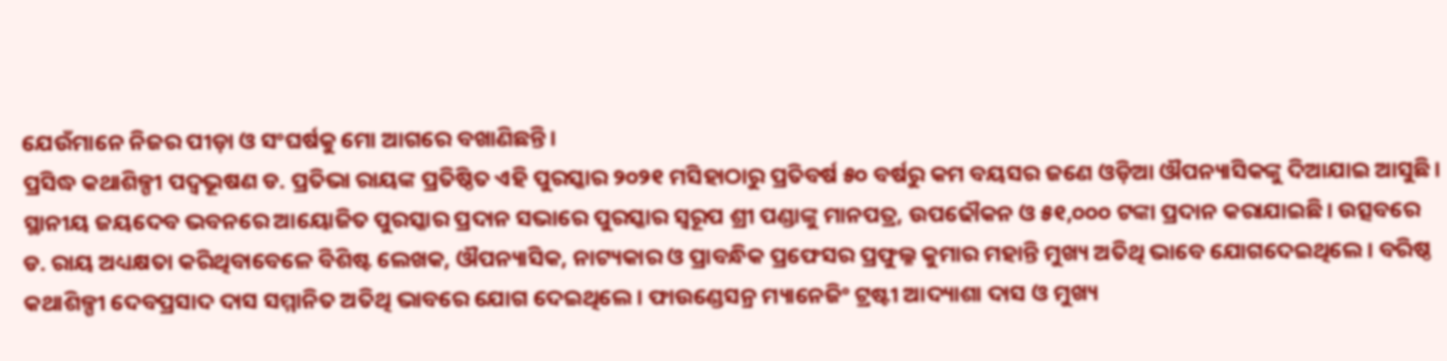ଯେଉଁମାନେ ନିଜର ପୀଡ଼ା ଓ ସଂଘର୍ଷକୁ ମୋ ଆଗରେ ବଖାଣିଛନ୍ତି।
ପ୍ରସିଦ୍ଧ କଥାଶିଳ୍ପୀ ପଦ୍ବଭୂଷଣ ଡ. ପ୍ରତିଭା ରାୟଙ୍କ ପ୍ରତିଷ୍ଠିତ ଏହି ପୁରସ୍କାର ୨୦୨୧ ମସିହାଠାରୁ ପ୍ରତିବର୍ଷ ୫୦ ବର୍ଷରୁ କମ ବୟସର ଜଣେ ଓଡ଼ିଆ ଔପନ୍ୟାସିକଙ୍କୁ ଦିଆଯାଇ ଆସୁଛି। ସ୍ଥାନୀୟ ଜୟଦେବ ଭବନରେ ଆୟୋଜିତ ପୁରସ୍କାର ପ୍ରଦାନ ସଭାରେ ପୁରସ୍କାର ସ୍ବରୂପ ଶ୍ରୀ ପଣ୍ଡାଙ୍କୁ ମାନପତ୍ର, ଉପଢୌକନ ଓ ୫୧,୦୦୦ ଟଙ୍କା ପ୍ରଦାନ କରାଯାଇଛି। ଉତ୍ସବରେ ଡ. ରାୟ ଅଧ୍ୟକ୍ଷତା କରିଥିବାବେଳେ ବିଶିଷ୍ଟ ଲେଖକ, ଔପନ୍ୟାସିକ, ନାଟ୍ୟକାର ଓ ପ୍ରାବନ୍ଧିକ ପ୍ରଫେସର ପ୍ରଫୁଲ୍ଳ କୁମାର ମହାନ୍ତି ମୁଖ୍ୟ ଅତିଥି ଭାବେ ଯୋଗଦେଇଥିଲେ। ବରିଷ୍ଠ କଥାଶିଳ୍ପୀ ଦେବପ୍ରସାଦ ଦାସ ସମ୍ମାନିତ ଅତିଥି ଭାବରେ ଯୋଗ ଦେଇଥିଲେ। ଫାଉଣ୍ଡେସନ୍ର ମ୍ୟାନେଜିଂ ଟ୍ରଷ୍ଟୀ ଆଦ୍ୟାଶା ଦାସ ଓ ମୁଖ୍ୟ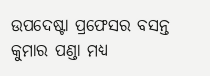ଉପଦେଷ୍ଟା ପ୍ରଫେସର ବସନ୍ତ କୁମାର ପଣ୍ଡା ମଧ୍ୟ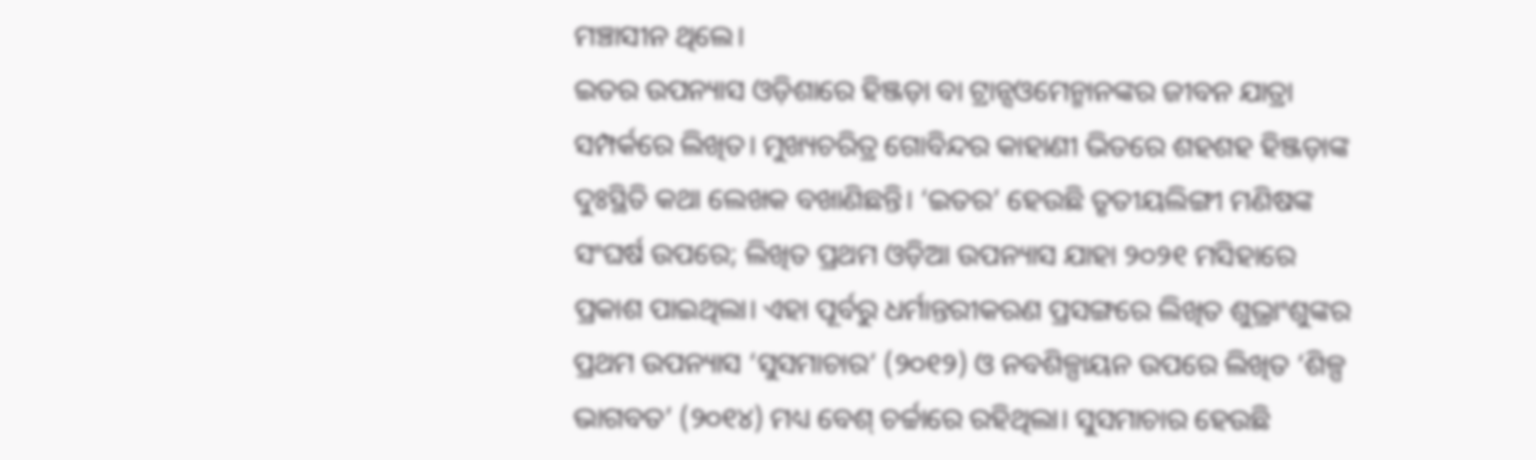ମଞ୍ଚାସୀନ ଥିଲେ।
ଇତର ଉପନ୍ୟାସ ଓଡ଼ିଶାରେ ହିଞ୍ଜଡ଼ା ବା ଟ୍ରାନ୍ସଓମେନ୍ମାନଙ୍କର ଜୀବନ ଯାତ୍ରା ସମ୍ପର୍କରେ ଲିଖିତ। ମୁଖ୍ୟଚରିତ୍ର ଗୋବିନ୍ଦର କାହାଣୀ ଭିତରେ ଶହଶହ ହିଞ୍ଜଡ଼ାଙ୍କ ଦୁଃସ୍ଥିତି କଥା ଲେଖକ ବଖାଣିଛନ୍ତି। ‘ଇତର’ ହେଉଛି ତୃତୀୟଲିଙ୍ଗୀ ମଣିଷଙ୍କ ସଂଘର୍ଷ ଉପରେ; ଲିଖିତ ପ୍ରଥମ ଓଡ଼ିଆ ଉପନ୍ୟାସ ଯାହା ୨୦୨୧ ମସିହାରେ ପ୍ରକାଶ ପାଇଥିଲା। ଏହା ପୂର୍ବରୁ ଧର୍ମାନ୍ତରୀକରଣ ପ୍ରସଙ୍ଗରେ ଲିଖିତ ଶୁଭ୍ରାଂଶୁଙ୍କର ପ୍ରଥମ ଉପନ୍ୟାସ ‘ସୁସମାଚାର’ (୨୦୧୨) ଓ ନବଶିଳ୍ପାୟନ ଉପରେ ଲିଖିତ ‘ଶିଳ୍ପ ଭାଗବତ’ (୨୦୧୪) ମଧ୍ୟ ବେଶ୍ ଚର୍ଚ୍ଚାରେ ରହିଥିଲା। ସୁସମାଚାର ହେଉଛି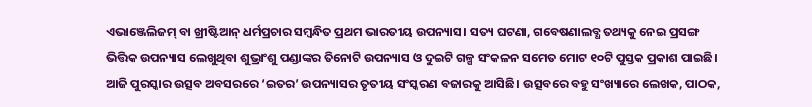ଏଭାଞ୍ଜେଲିଜମ୍ ବା ଖ୍ରୀଷ୍ଟିଆନ୍ ଧର୍ମପ୍ରଚାର ସମ୍ବନ୍ଧିତ ପ୍ରଥମ ଭାରତୀୟ ଉପନ୍ୟାସ। ସତ୍ୟ ଘଟଣା, ଗବେଷଣାଲବ୍ଧ ତଥ୍ୟକୁ ନେଇ ପ୍ରସଙ୍ଗ ଭିତ୍ତିକ ଉପନ୍ୟାସ ଲେଖୁଥିବା ଶୁଭ୍ରାଂଶୁ ପଣ୍ଡାଙ୍କର ତିନୋଟି ଉପନ୍ୟାସ ଓ ଦୁଇଟି ଗଳ୍ପ ସଂକଳନ ସମେତ ମୋଟ ୧୦ଟି ପୁସ୍ତକ ପ୍ରକାଶ ପାଇଛି।
ଆଜି ପୁରସ୍କାର ଉତ୍ସବ ଅବସରରେ ‘ଇତର’ ଉପନ୍ୟାସର ତୃତୀୟ ସଂସ୍କରଣ ବଜାରକୁ ଆସିଛି। ଉତ୍ସବରେ ବହୁ ସଂଖ୍ୟାରେ ଲେଖକ, ପାଠକ,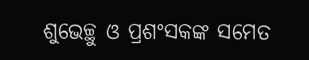ଶୁଭେଚ୍ଛୁ ଓ ପ୍ରଶଂସକଙ୍କ ସମେତ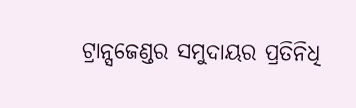ଟ୍ରାନ୍ସଜେଣ୍ଡର ସମୁଦାୟର ପ୍ରତିନିଧି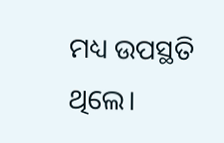ମଧ୍ୟ ଉପସ୍ଥତି ଥିଲେ।